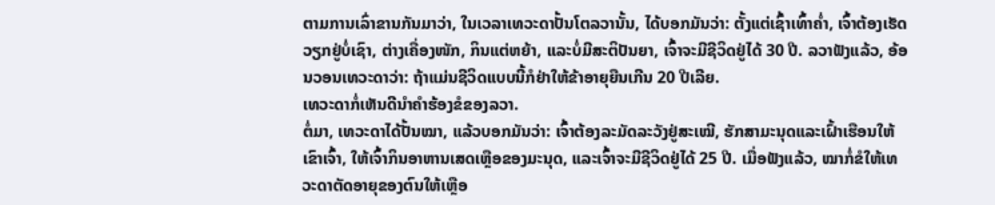ຕາມການເລົ່າຂານກັນມາວ່າ, ໃນເວລາເທວະດາປັ້ນໂຕລວານັ້ນ, ໄດ້ບອກມັນວ່າ: ຕັ້ງແຕ່ເຊົ້າເທົ້າຄ່ຳ, ເຈົ້າຕ້ອງເຮັດວຽກຢູ່ບໍ່ເຊົາ, ຕ່າງເຄື່ອງໜັກ, ກິນແຕ່ຫຍ້າ, ແລະບໍ່ມີສະຕິປັນຍາ, ເຈົ້າຈະມີຊີວິດຢູ່ໄດ້ 30 ປີ. ລວາຟັງແລ້ວ, ອ້ອນວອນເທວະດາວ່າ: ຖ້າແມ່ນຊີວິດແບບນີ້ກໍຢ່າໃຫ້ຂ້າອາຍຸຍືນເກີນ 20 ປີເລີຍ.
ເທວະດາກໍ່ເຫັນດີນຳຄຳຮ້ອງຂໍຂອງລວາ.
ຕໍ່ມາ, ເທວະດາໄດ້ປັ້ນໝາ, ແລ້ວບອກມັນວ່າ: ເຈົ້າຕ້ອງລະມັດລະວັງຢູ່ສະເໝີ, ຮັກສາມະນຸດແລະເຝົ້າເຮືອນໃຫ້ເຂົາເຈົ້າ, ໃຫ້ເຈົ້າກິນອາຫານເສດເຫຼືອຂອງມະນຸດ, ແລະເຈົ້າຈະມີຊີວິດຢູ່ໄດ້ 25 ປີ. ເມື່ອຟັງແລ້ວ, ໝາກໍ່ຂໍໃຫ້ເທວະດາຕັດອາຍຸຂອງຕົນໃຫ້ເຫຼືອ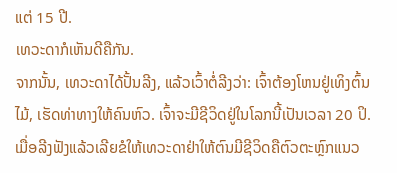ແຕ່ 15 ປີ.
ເທວະດາກໍເຫັນດີຄືກັນ.
ຈາກນັ້ນ, ເທວະດາໄດ້ປັ້ນລີງ, ແລ້ວເວົ້າຕໍ່ລີງວ່າ: ເຈົ້າຕ້ອງໂຫນຢູ່ເທິງຕົ້ນໄມ້, ເຮັດທ່າທາງໃຫ້ຄົນຫົວ. ເຈົ້າຈະມີຊີວິດຢູ່ໃນໂລກນີ້ເປັນເວລາ 20 ປິ. ເມື່ອລີງຟັງແລ້ວເລີຍຂໍໃຫ້ເທວະດາຢ່າໃຫ້ຕົນມີຊີວິດຄືຕົວຕະຫຼົກແນວ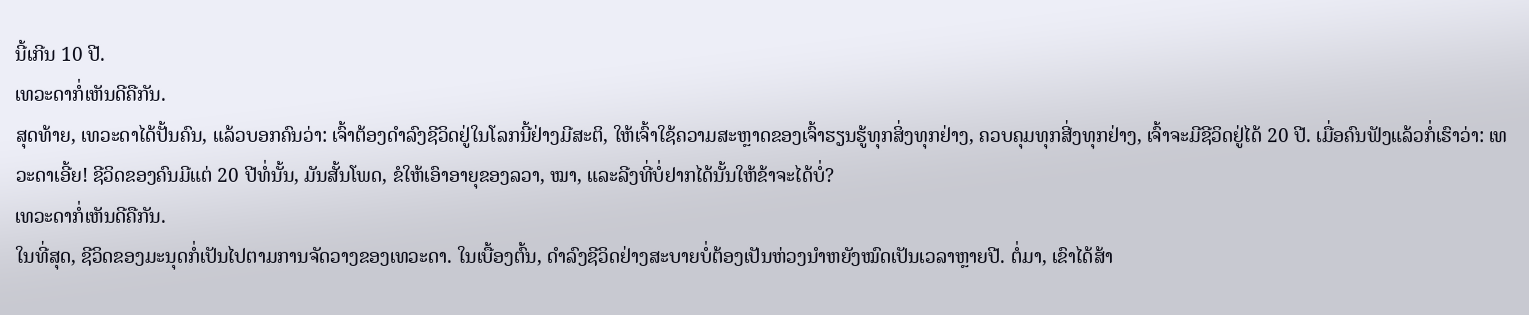ນີ້ເກີນ 10 ປີ.
ເທວະດາກໍ່ເຫັນດີຄືກັນ.
ສຸດທ້າຍ, ເທວະດາໄດ້ປັ້ນຄົນ, ແລ້ວບອກຄົນວ່າ: ເຈົ້າຕ້ອງດຳລົງຊີວິດຢູ່ໃນໂລກນີ້ຢ່າງມີສະຕິ, ໃຫ້ເຈົ້າໃຊ້ຄວາມສະຫຼາດຂອງເຈົ້າຮຽນຮູ້ທຸກສິ່ງທຸກຢ່າງ, ຄວບຄຸມທຸກສີ່ງທຸກຢ່າງ, ເຈົ້າຈະມີຊີວິດຢູ່ໄດ້ 20 ປີ. ເມື່ອຄົນຟັງແລ້ວກໍ່ເຮົາວ່າ: ເທວະດາເອີ້ຍ! ຊີວິດຂອງຄົນມີແຕ່ 20 ປີທໍ່ນັ້ນ, ມັນສັ້ນໂພດ, ຂໍໃຫ້ເອົາອາຍຸຂອງລວາ, ໝາ, ແລະລີງທີ່ບໍ່ຢາກໄດ້ນັ້ນໃຫ້ຂ້າຈະໄດ້ບໍ່?
ເທວະດາກໍ່ເຫັນດີຄືກັນ.
ໃນທີ່ສຸດ, ຊີວິດຂອງມະນຸດກໍ່ເປັນໄປຕາມການຈັດວາງຂອງເທວະດາ. ໃນເບື້ອງຕົ້ນ, ດຳລົງຊີວິດຢ່າງສະບາຍບໍ່ຕ້ອງເປັນຫ່ວງນຳຫຍັງໝົດເປັນເວລາຫຼາຍປີ. ຕໍ່ມາ, ເຂົາໄດ້ສ້າ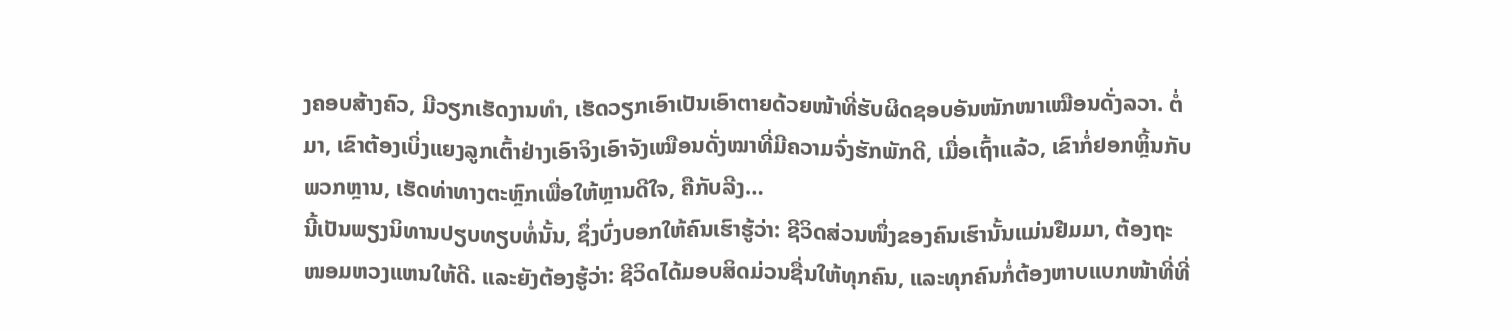ງຄອບສ້າງຄົວ, ມີວຽກເຮັດງານທຳ, ເຮັດວຽກເອົາເປັນເອົາຕາຍດ້ວຍໜ້າທີ່ຮັບຜິດຊອບອັນໜັກໜາເໝືອນດັ່ງລວາ. ຕໍ່ມາ, ເຂົາຕ້ອງເບິ່ງແຍງລູກເຕົ້າຢ່າງເອົາຈິງເອົາຈັງເໝືອນດັ່ງໝາທີ່ມີຄວາມຈົ່ງຮັກພັກດີ, ເມື່ອເຖົ້າແລ້ວ, ເຂົາກໍ່ຢອກຫຼິ້ນກັບພວກຫຼານ, ເຮັດທ່າທາງຕະຫຼົກເພື່ອໃຫ້ຫຼານດີໃຈ, ຄືກັບລີງ…
ນີ້ເປັນພຽງນິທານປຽບທຽບທໍ່ນັ້ນ, ຊຶ່ງບົ່ງບອກໃຫ້ຄົນເຮົາຮູ້ວ່າ: ຊີວິດສ່ວນໜຶ່ງຂອງຄົນເຮົານັ້ນແມ່ນຢືມມາ, ຕ້ອງຖະໜອມຫວງແຫນໃຫ້ດີ. ແລະຍັງຕ້ອງຮູ້ວ່າ: ຊີວິດໄດ້ມອບສິດມ່ວນຊື່ນໃຫ້ທຸກຄົນ, ແລະທຸກຄົນກໍ່ຕ້ອງຫາບແບກໜ້າທີ່ທີ່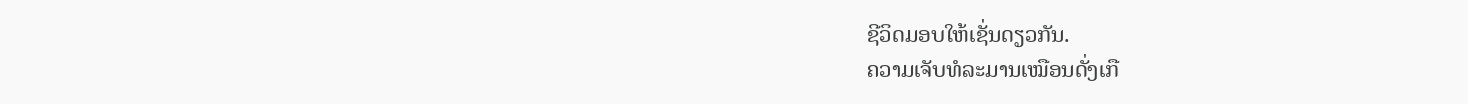ຊີວິດມອບໃຫ້ເຊັ່ນດຽວກັນ.
ຄວາມເຈັບທໍລະມານເໝືອນດັ່ງເກື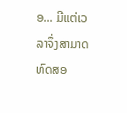ອ... ມີແຕ່ເວລາຈຶ່ງສາມາດທົດສອ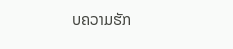ບຄວາມຮັກ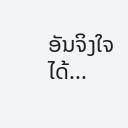ອັນຈິງໃຈໄດ້...